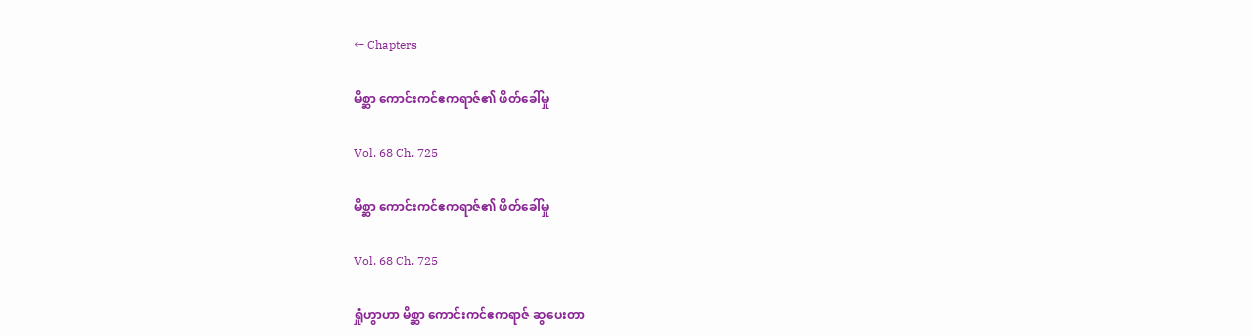← Chapters

မိစ္ဆာ ကောင်းကင်ဧကရာဇ်၏ ဖိတ်ခေါ်မှု

Vol. 68 Ch. 725

မိစ္ဆာ ကောင်းကင်ဧကရာဇ်၏ ဖိတ်ခေါ်မှု

Vol. 68 Ch. 725

ရှုံဟွာဟာ မိစ္ဆာ ကောင်းကင်ဧကရာဇ် ဆွပေးတာ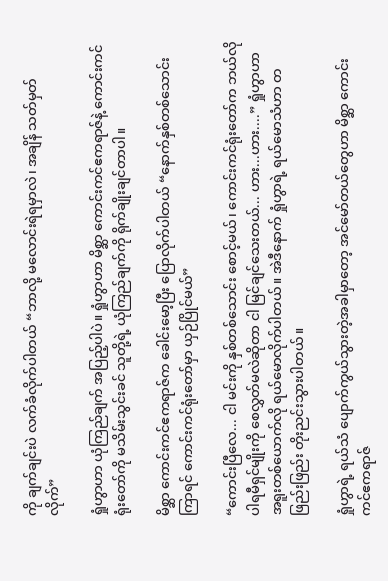ကို ချက်ချင်းပဲ လက်ခံလိုက်ပါတယ် “ဘာလို့ မလောင်းရဲရမှာလဲ၊ အချိန် သတ်မှတ်လိုက်”

ရှုံဟွာဟာ ယုံကြည်ချက် အပြည့်ပါပဲ။ ရှုံဟွာဟာ မိစ္ဆာ ကောင်းကင်ဧကရာဇ်နဲ့ ကောင်းကင်ရုံးတော်ကို မသိမ်းသွင်းခင် သူတို့ရဲ့ ယုံကြည်ချက်ကို ရိုက်ချိုးချင်တာပါ။

မိစ္ဆာ ကောင်းကင်ဧကရာဇ်က ခေါင်းမော့ပြီး ပြောလိုက်ပါတယ် “နောက်နှစ်တစ်သောင်း ကြာရင် ကောင်းကင်ရုံးတော်မှာ ယှဉ်ပြိုင်မယ်”

“ကောင်းပြီလေ... ငါ မင်းကို နှစ်တစ်သောင်း စောင့်မယ်၊ ကောင်းကင်ရုံးတော်က ဘယ်လိုပါရမီရှင်မျိုးကို စေလွှတ်မလဲဆိုတာ ငါ မြင်ချင်သေးတယ်... ဟား...ဟား....” ရှုံဟွာဟာ အရူးတစ်ယောက်လို ရယ်မောလိုက်ပါတယ်။ အဲဒီနောက် ရှုံဟွာရဲ့ ရယ်မောသံဟာ တဖြည်းဖြည်း တိုးညင်းသွားပါတယ်။

ရှုံဟွာရဲ့ ရယ်သံ ပျောက်ကွယ်သွားတဲ့အခါမှာတော့ အင်မော်တယ်တွေဟာ မိစ္ဆာ ကောင်းကင်ဧကရာဇ်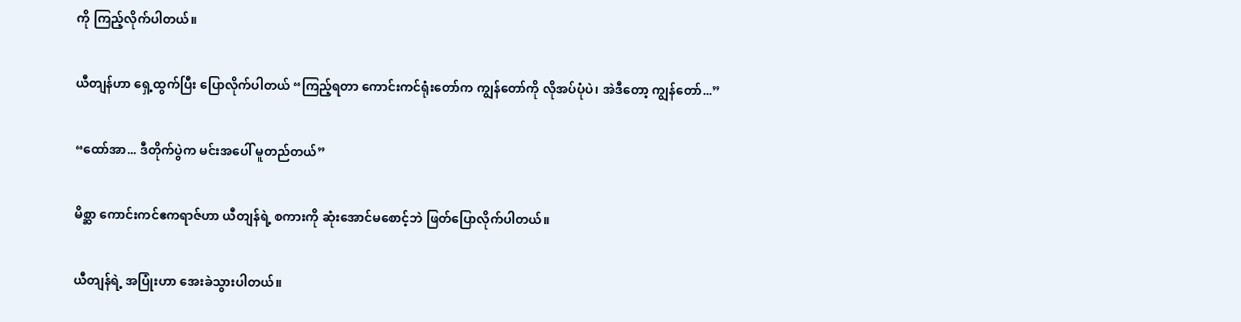ကို ကြည့်လိုက်ပါတယ်။

ယီတျန်ဟာ ရှေ့ထွက်ပြီး ပြောလိုက်ပါတယ် “ကြည့်ရတာ ကောင်းကင်ရုံးတော်က ကျွန်တော်ကို လိုအပ်ပုံပဲ၊ အဲဒီတော့ ကျွန်တော်...”

“ထော်အာ... ဒီတိုက်ပွဲက မင်းအပေါ် မူတည်တယ်”

မိစ္ဆာ ကောင်းကင်ဧကရာဇ်ဟာ ယီတျန်ရဲ့ စကားကို ဆုံးအောင်မစောင့်ဘဲ ဖြတ်ပြောလိုက်ပါတယ်။

ယီတျန်ရဲ့ အပြုံးဟာ အေးခဲသွားပါတယ်။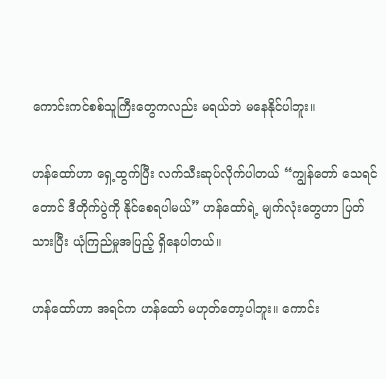ကောင်းကင်စစ်သူကြီးတွေကလည်း မရယ်ဘဲ မနေနိုင်ပါဘူး။

ဟန်ထော်ဟာ ရှေ့ထွက်ပြီး လက်သီးဆုပ်လိုက်ပါတယ် “ကျွန်တော် သေရင်တောင် ဒီတိုက်ပွဲကို နိုင်စေရပါမယ်” ဟန်ထော်ရဲ့ မျက်လုံးတွေဟာ ပြတ်သားပြီး ယုံကြည်မှုအပြည့် ရှိနေပါတယ်။

ဟန်ထော်ဟာ အရင်က ဟန်ထော် မဟုတ်တော့ပါဘူး။ ကောင်း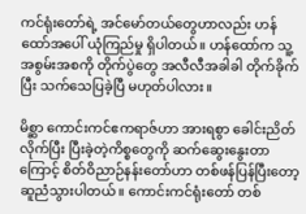ကင်ရုံးတော်ရဲ့ အင်မော်တယ်တွေဟာလည်း ဟန်ထော်အပေါ် ယုံကြည်မှု ရှိပါတယ်။ ဟန်ထော်က သူ့အစွမ်းအစကို တိုက်ပွဲတွေ အလီလီအခါခါ တိုက်ခိုက်ပြီး သက်သေပြခဲ့ပြီ မဟုတ်ပါလား။

မိစ္ဆာ ကောင်းကင်ဧကရာဇ်ဟာ အားရစွာ ခေါင်းညိတ်လိုက်ပြီး ပြီးခဲ့တဲ့ကိစ္စတွေကို ဆက်ဆွေးနွေးတာကြောင့် စိတ်ဝိညာဉ်နန်းတော်ဟာ တစ်ဖန်ပြန်ပြီးတော့ ဆူညံသွားပါတယ်။ ကောင်းကင်ရုံးတော် တစ်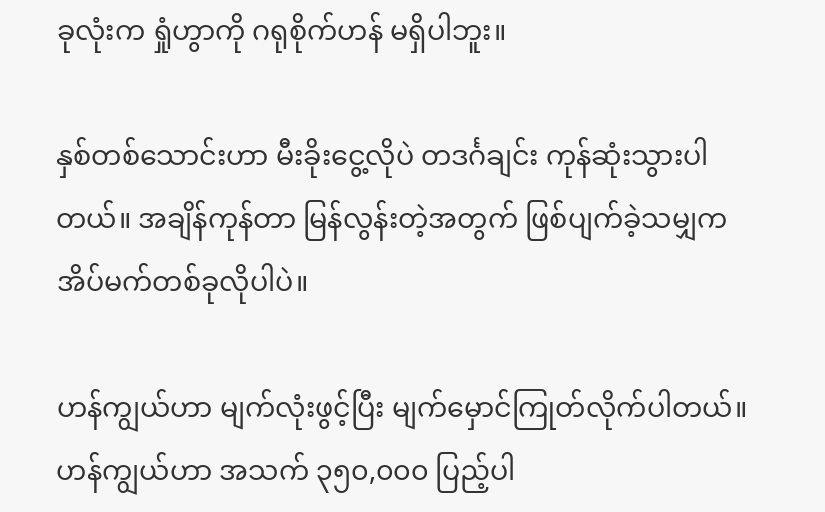ခုလုံးက ရှုံဟွာကို ဂရုစိုက်ဟန် မရှိပါဘူး။

နှစ်တစ်သောင်းဟာ မီးခိုးငွေ့လိုပဲ တဒင်္ဂချင်း ကုန်ဆုံးသွားပါတယ်။ အချိန်ကုန်တာ မြန်လွန်းတဲ့အတွက် ဖြစ်ပျက်ခဲ့သမျှက အိပ်မက်တစ်ခုလိုပါပဲ။

ဟန်ကျွယ်ဟာ မျက်လုံးဖွင့်ပြီး မျက်မှောင်ကြုတ်လိုက်ပါတယ်။ ဟန်ကျွယ်ဟာ အသက် ၃၅၀,၀၀၀ ပြည့်ပါ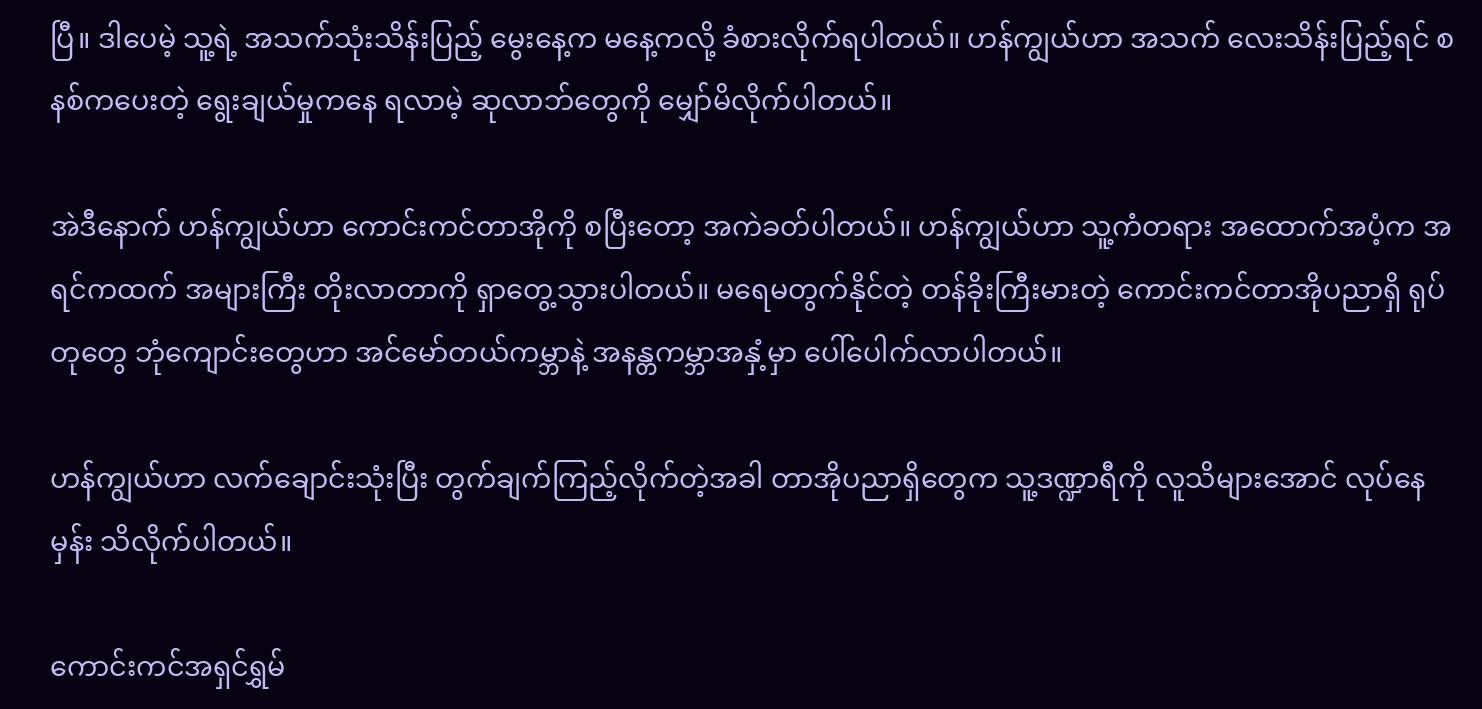ပြီ။ ဒါပေမဲ့ သူ့ရဲ့ အသက်သုံးသိန်းပြည့် မွေးနေ့က မနေ့ကလို့ ခံစားလိုက်ရပါတယ်။ ဟန်ကျွယ်ဟာ အသက် လေးသိန်းပြည့်ရင် စနစ်ကပေးတဲ့ ရွေးချယ်မှုကနေ ရလာမဲ့ ဆုလာဘ်တွေကို မျှော်မိလိုက်ပါတယ်။

အဲဒီနောက် ဟန်ကျွယ်ဟာ ကောင်းကင်တာအိုကို စပြီးတော့ အကဲခတ်ပါတယ်။ ဟန်ကျွယ်ဟာ သူ့ကံတရား အထောက်အပံ့က အရင်ကထက် အများကြီး တိုးလာတာကို ရှာတွေ့သွားပါတယ်။ မရေမတွက်နိုင်တဲ့ တန်ခိုးကြီးမားတဲ့ ကောင်းကင်တာအိုပညာရှိ ရုပ်တုတွေ ဘုံကျောင်းတွေဟာ အင်မော်တယ်ကမ္ဘာနဲ့ အနန္တကမ္ဘာအနှံ့မှာ ပေါ်ပေါက်လာပါတယ်။

ဟန်ကျွယ်ဟာ လက်ချောင်းသုံးပြီး တွက်ချက်ကြည့်လိုက်တဲ့အခါ တာအိုပညာရှိတွေက သူ့ဒဏ္ဍာရီကို လူသိများအောင် လုပ်နေမှန်း သိလိုက်ပါတယ်။

ကောင်းကင်အရှင်ရွှမ်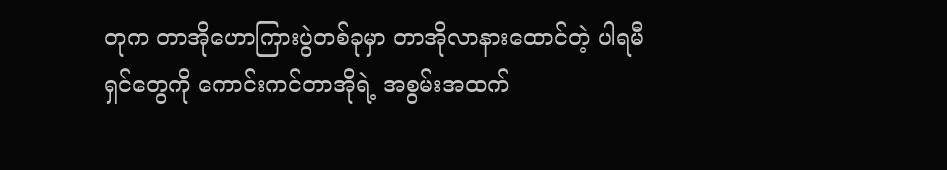တုက တာအိုဟောကြားပွဲတစ်ခုမှာ တာအိုလာနားထောင်တဲ့ ပါရမီရှင်တွေကို ကောင်းကင်တာအိုရဲ့ အစွမ်းအထက်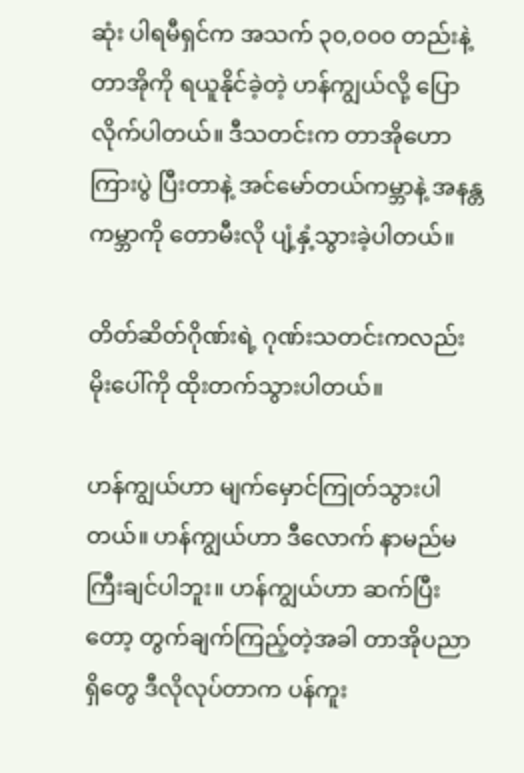ဆုံး ပါရမီရှင်က အသက် ၃၀,၀၀၀ တည်းနဲ့ တာအိုကို ရယူနိုင်ခဲ့တဲ့ ဟန်ကျွယ်လို့ ပြောလိုက်ပါတယ်။ ဒီသတင်းက တာအိုဟောကြားပွဲ ပြီးတာနဲ့ အင်မော်တယ်ကမ္ဘာနဲ့ အနန္တကမ္ဘာကို တောမီးလို ပျံ့နှံ့သွားခဲ့ပါတယ်။

တိတ်ဆိတ်ဂိုဏ်းရဲ့ ဂုဏ်းသတင်းကလည်း မိုးပေါ်ကို ထိုးတက်သွားပါတယ်။

ဟန်ကျွယ်ဟာ မျက်မှောင်ကြုတ်သွားပါတယ်။ ဟန်ကျွယ်ဟာ ဒီလောက် နာမည်မကြီးချင်ပါဘူး။ ဟန်ကျွယ်ဟာ ဆက်ပြီးတော့ တွက်ချက်ကြည့်တဲ့အခါ တာအိုပညာရှိတွေ ဒီလိုလုပ်တာက ပန်ကူး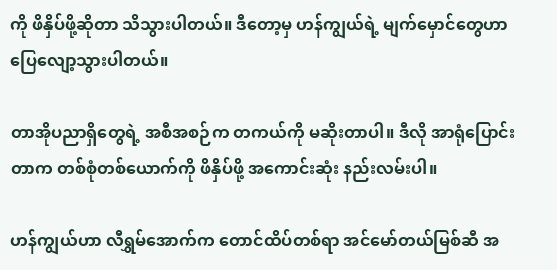ကို ဖိနှိပ်ဖို့ဆိုတာ သိသွားပါတယ်။ ဒီတော့မှ ဟန်ကျွယ်ရဲ့ မျက်မှောင်တွေဟာ ပြေလျော့သွားပါတယ်။

တာအိုပညာရှိတွေရဲ့ အစီအစဉ်က တကယ်ကို မဆိုးတာပါ။ ဒီလို အာရုံပြောင်းတာက တစ်စုံတစ်ယောက်ကို ဖိနှိပ်ဖို့ အကောင်းဆုံး နည်းလမ်းပါ။

ဟန်ကျွယ်ဟာ လီရွှမ်အောက်က တောင်ထိပ်တစ်ရာ အင်မော်တယ်မြစ်ဆီ အ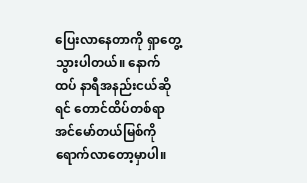ပြေးလာနေတာကို ရှာတွေ့သွားပါတယ်။ နောက်ထပ် နာရီအနည်းငယ်ဆိုရင် တောင်ထိပ်တစ်ရာ အင်မော်တယ်မြစ်ကို ရောက်လာတော့မှာပါ။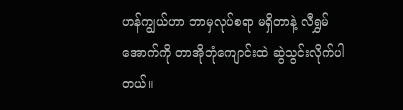ဟန်ကျွယ်ဟာ ဘာမှလုပ်စရာ မရှိတာနဲ့ လီရွှမ်အောက်ကို တာအိုဘုံကျောင်းထဲ ဆွဲသွင်းလိုက်ပါတယ်။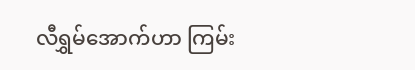လီရွှမ်အောက်ဟာ ကြမ်း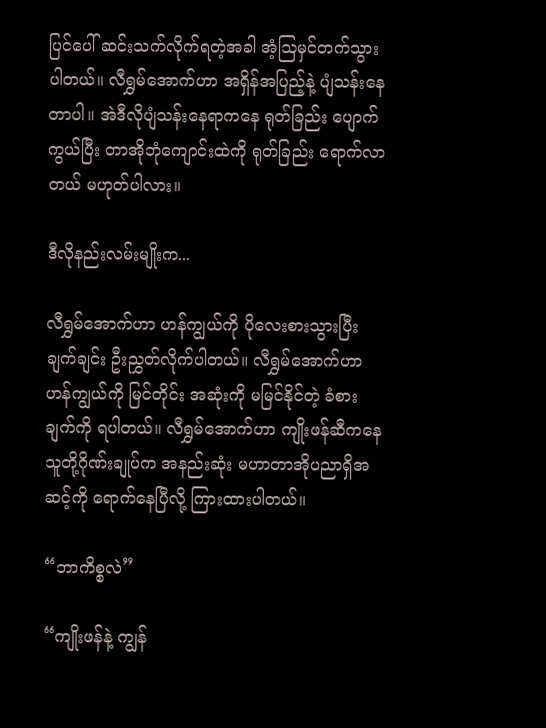ပြင်ပေါ် ဆင်းသက်လိုက်ရတဲ့အခါ အံ့ဩမှင်တက်သွားပါတယ်။ လီရွှမ်အောက်ဟာ အရှိန်အပြည့်နဲ့ ပျံသန်းနေတာပါ။ အဲဒီလိုပျံသန်းနေရာကနေ ရုတ်ခြည်း ပျောက်ကွယ်ပြီး တာအိုဘုံကျောင်းထဲကို ရုတ်ခြည်း ရောက်လာတယ် မဟုတ်ပါလား။

ဒီလိုနည်းလမ်းမျိုးက...

လီရွှမ်အောက်ဟာ ဟန်ကျွယ်ကို ပိုလေးစားသွားပြီး ချက်ချင်း ဦးညွှတ်လိုက်ပါတယ်။ လီရွှမ်အောက်ဟာ ဟန်ကျွယ်ကို မြင်တိုင်း အဆုံးကို မမြင်နိုင်တဲ့ ခံစားချက်ကို ရပါတယ်။ လီရွှမ်အောက်ဟာ ကျိုးဖန်ဆီကနေ သူတို့ဂိုဏ်းချုပ်က အနည်းဆုံး မဟာတာအိုပညာရှိအဆင့်ကို ရောက်နေပြီလို့ ကြားထားပါတယ်။

“ဘာကိစ္စလဲ”

“ကျိုးဖန်နဲ့ ကျွန်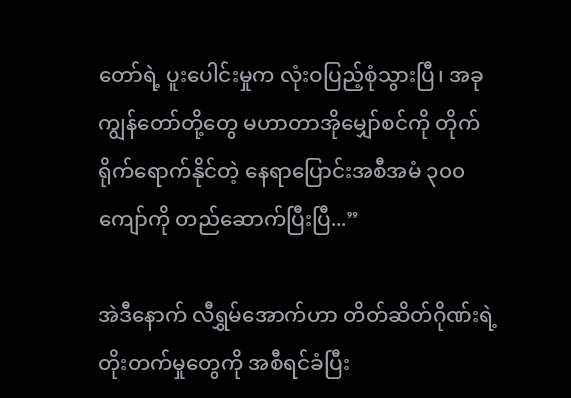တော်ရဲ့ ပူးပေါင်းမှုက လုံးဝပြည့်စုံသွားပြီ၊ အခု ကျွန်တော်တို့တွေ မဟာတာအိုမျှော်စင်ကို တိုက်ရိုက်ရောက်နိုင်တဲ့ နေရာပြောင်းအစီအမံ ၃၀၀ ကျော်ကို တည်ဆောက်ပြီးပြီ...”

အဲဒီနောက် လီရွှမ်အောက်ဟာ တိတ်ဆိတ်ဂိုဏ်းရဲ့ တိုးတက်မှုတွေကို အစီရင်ခံပြီး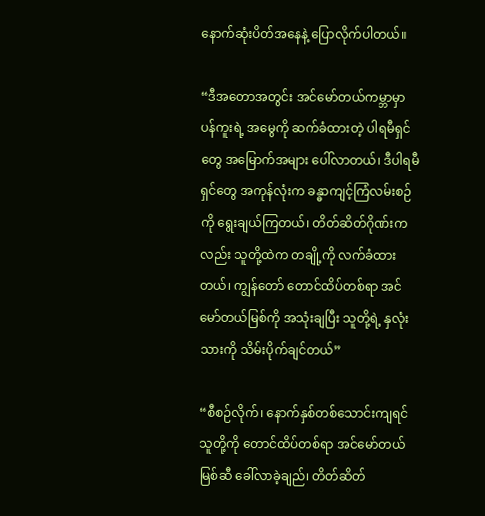နောက်ဆုံးပိတ်အနေနဲ့ ပြောလိုက်ပါတယ်။

“ဒီအတောအတွင်း အင်မော်တယ်ကမ္ဘာမှာ ပန်ကူးရဲ့ အမွေကို ဆက်ခံထားတဲ့ ပါရမီရှင်တွေ အမြောက်အများ ပေါ်လာတယ်၊ ဒီပါရမီရှင်တွေ အကုန်လုံးက ခန္ဓာကျင့်ကြံလမ်းစဉ်ကို ရွေးချယ်ကြတယ်၊ တိတ်ဆိတ်ဂိုဏ်းကလည်း သူတို့ထဲက တချို့ကို လက်ခံထားတယ်၊ ကျွန်တော် တောင်ထိပ်တစ်ရာ အင်မော်တယ်မြစ်ကို အသုံးချပြီး သူတို့ရဲ့ နှလုံးသားကို သိမ်းပိုက်ချင်တယ်”

“စီစဉ်လိုက်၊ နောက်နှစ်တစ်သောင်းကျရင် သူတို့ကို တောင်ထိပ်တစ်ရာ အင်မော်တယ်မြစ်ဆီ ခေါ်လာခဲ့ချည်၊ တိတ်ဆိတ်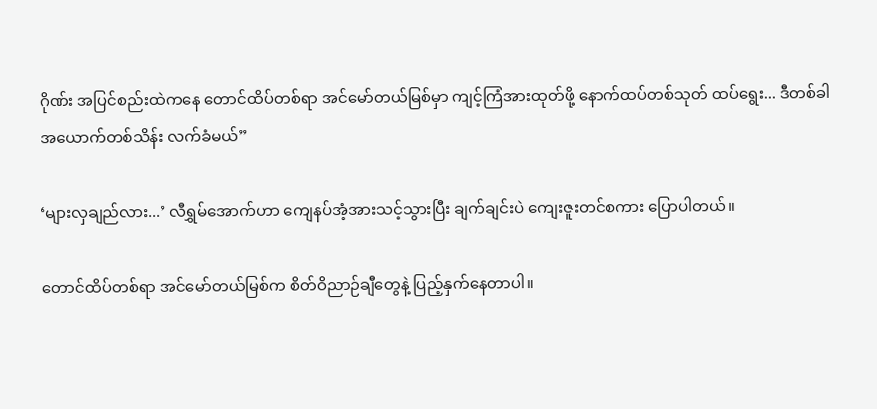ဂိုဏ်း အပြင်စည်းထဲကနေ တောင်ထိပ်တစ်ရာ အင်မော်တယ်မြစ်မှာ ကျင့်ကြံအားထုတ်ဖို့ နောက်ထပ်တစ်သုတ် ထပ်ရွေး... ဒီတစ်ခါ အယောက်တစ်သိန်း လက်ခံမယ်”

‘များလှချည်လား...’ လီရွှမ်အောက်ဟာ ကျေနပ်အံ့အားသင့်သွားပြီး ချက်ချင်းပဲ ကျေးဇူးတင်စကား ပြောပါတယ်။

တောင်ထိပ်တစ်ရာ အင်မော်တယ်မြစ်က စိတ်ဝိညာဉ်ချီတွေနဲ့ ပြည့်နှက်နေတာပါ။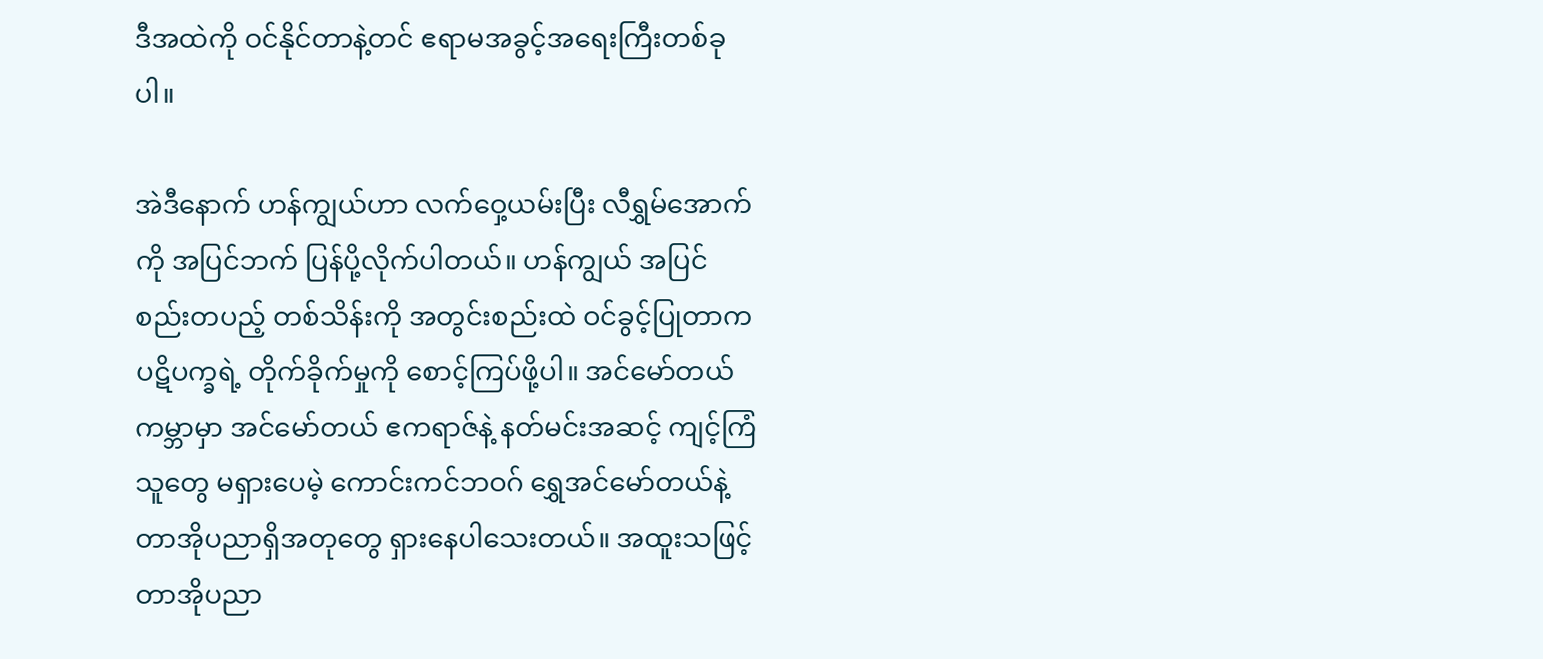ဒီအထဲကို ဝင်နိုင်တာနဲ့တင် ဧရာမအခွင့်အရေးကြီးတစ်ခုပါ။

အဲဒီနောက် ဟန်ကျွယ်ဟာ လက်ဝှေ့ယမ်းပြီး လီရွှမ်အောက်ကို အပြင်ဘက် ပြန်ပို့လိုက်ပါတယ်။ ဟန်ကျွယ် အပြင်စည်းတပည့် တစ်သိန်းကို အတွင်းစည်းထဲ ဝင်ခွင့်ပြုတာက ပဋိပက္ခရဲ့ တိုက်ခိုက်မှုကို စောင့်ကြပ်ဖို့ပါ။ အင်မော်တယ်ကမ္ဘာမှာ အင်မော်တယ် ဧကရာဇ်နဲ့ နတ်မင်းအဆင့် ကျင့်ကြံသူတွေ မရှားပေမဲ့ ကောင်းကင်ဘဝဂ် ရွှေအင်မော်တယ်နဲ့ တာအိုပညာရှိအတုတွေ ရှားနေပါသေးတယ်။ အထူးသဖြင့် တာအိုပညာ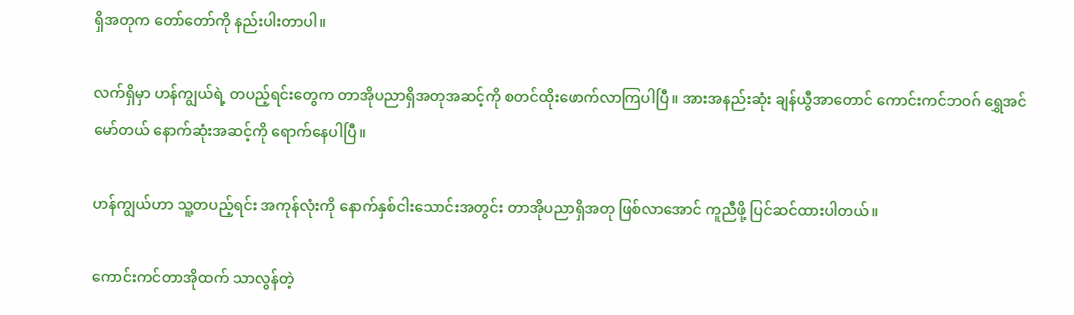ရှိအတုက တော်တော်ကို နည်းပါးတာပါ။

လက်ရှိမှာ ဟန်ကျွယ်ရဲ့ တပည့်ရင်းတွေက တာအိုပညာရှိအတုအဆင့်ကို စတင်ထိုးဖောက်လာကြပါပြီ။ အားအနည်းဆုံး ချန်ယွီအာတောင် ကောင်းကင်ဘဝဂ် ရွှေအင်မော်တယ် နောက်ဆုံးအဆင့်ကို ရောက်နေပါပြီ။

ဟန်ကျွယ်ဟာ သူ့တပည့်ရင်း အကုန်လုံးကို နောက်နှစ်ငါးသောင်းအတွင်း တာအိုပညာရှိအတု ဖြစ်လာအောင် ကူညီဖို့ ပြင်ဆင်ထားပါတယ်။

ကောင်းကင်တာအိုထက် သာလွန်တဲ့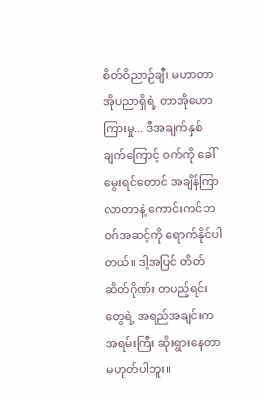စိတ်ဝိညာဉ်ချီ၊ မဟာတာအိုပညာရှိရဲ့ တာအိုဟောကြားမှု... ဒီအချက်နှစ်ချက်ကြောင့် ဝက်ကို ခေါ်မွေးရင်တောင် အချိန်ကြာလာတာနဲ့ ကောင်းကင်ဘဝဂ်အဆင့်ကို ရောက်နိုင်ပါတယ်။ ဒါ့အပြင် တိတ်ဆိတ်ဂိုဏ်း တပည့်ရင်းတွေရဲ့ အရည်အချင်းက အရမ်းကြီး ဆိုးရွားနေတာ မဟုတ်ပါဘူး။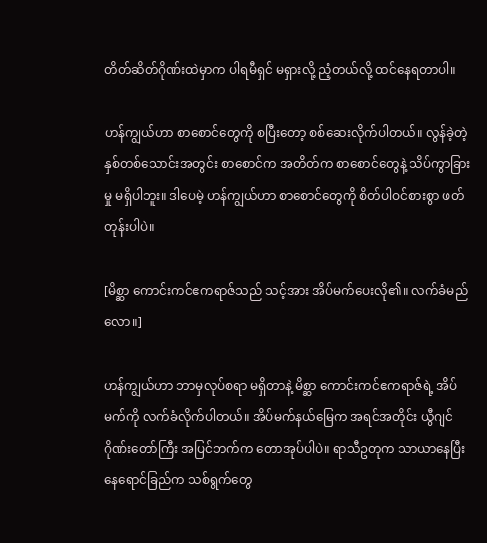တိတ်ဆိတ်ဂိုဏ်းထဲမှာက ပါရမီရှင် မရှားလို့ ညံ့တယ်လို့ ထင်နေရတာပါ။

ဟန်ကျွယ်ဟာ စာစောင်တွေကို စပြီးတော့ စစ်ဆေးလိုက်ပါတယ်။ လွန်ခဲ့တဲ့ နှစ်တစ်သောင်းအတွင်း စာစောင်က အတိတ်က စာစောင်တွေနဲ့ သိပ်ကွာခြားမှု မရှိပါဘူး။ ဒါပေမဲ့ ဟန်ကျွယ်ဟာ စာစောင်တွေကို စိတ်ပါဝင်စားစွာ ဖတ်တုန်းပါပဲ။

[မိစ္ဆာ ကောင်းကင်ဧကရာဇ်သည် သင့်အား အိပ်မက်ပေးလို၏။ လက်ခံမည်လော။]

ဟန်ကျွယ်ဟာ ဘာမှလုပ်စရာ မရှိတာနဲ့ မိစ္ဆာ ကောင်းကင်ဧကရာဇ်ရဲ့ အိပ်မက်ကို လက်ခံလိုက်ပါတယ်။ အိပ်မက်နယ်မြေက အရင်အတိုင်း ယွီဂျင်ဂိုဏ်းတော်ကြီး အပြင်ဘက်က တောအုပ်ပါပဲ။ ရာသီဥတုက သာယာနေပြီး နေရောင်ခြည်က သစ်ရွက်တွေ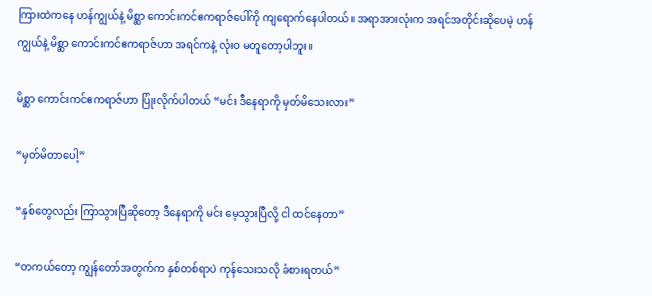ကြားထဲကနေ ဟန်ကျွယ်နဲ့ မိစ္ဆာ ကောင်းကင်ဧကရာဇ်ပေါ်ကို ကျရောက်နေပါတယ်။ အရာအားလုံးက အရင်အတိုင်းဆိုပေမဲ့ ဟန်ကျွယ်နဲ့ မိစ္ဆာ ကောင်းကင်ဧကရာဇ်ဟာ အရင်ကနဲ့ လုံးဝ မတူတော့ပါဘူး။

မိစ္ဆာ ကောင်းကင်ဧကရာဇ်ဟာ ပြုံးလိုက်ပါတယ် “မင်း ဒီနေရာကို မှတ်မိသေးလား”

“မှတ်မိတာပေါ့”

“နှစ်တွေလည်း ကြာသွားပြီဆိုတော့ ဒီနေရာကို မင်း မေ့သွားပြီလို့ ငါ ထင်နေတာ”

“တကယ်တော့ ကျွန်တော်အတွက်က နှစ်တစ်ရာပဲ ကုန်သေးသလို ခံစားရတယ်”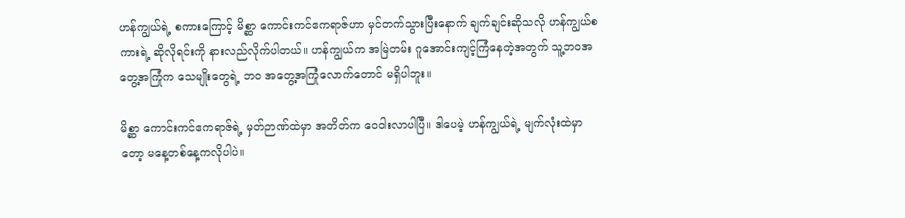ဟန်ကျွယ်ရဲ့ စကားကြောင့် မိစ္ဆာ ကောင်းကင်ဧကရာဇ်ဟာ မှင်တက်သွားပြီးနောက် ချက်ချင်းဆိုသလို ဟန်ကျွယ်စကားရဲ့ ဆိုလိုရင်းကို နားလည်လိုက်ပါတယ်။ ဟန်ကျွယ်က အမြဲတမ်း ဂူအောင်းကျင့်ကြံနေတဲ့အတွက် သူ့ဘဝအတွေ့အကြုံက သေမျိုးတွေရဲ့ ဘဝ အတွေ့အကြုံလောက်တောင် မရှိပါဘူး။

မိစ္ဆာ ကောင်းကင်ဧကရာဇ်ရဲ့ မှတ်ဉာဏ်ထဲမှာ အတိတ်က ဝေဝါးလာပါပြီ။ ဒါပေမဲ့ ဟန်ကျွယ်ရဲ့ မျက်လုံးထဲမှာတော့ မနေ့တစ်နေ့ကလိုပါပဲ။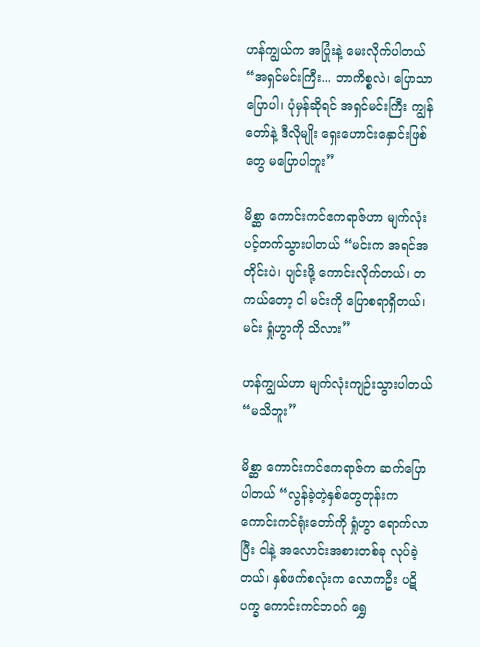ဟန်ကျွယ်က အပြုံးနဲ့ မေးလိုက်ပါတယ် “အရှင်မင်းကြီး... ဘာကိစ္စလဲ၊ ပြောသာ ပြောပါ၊ ပုံမှန်ဆိုရင် အရှင်မင်းကြီး ကျွန်တော်နဲ့ ဒီလိုမျိုး ရှေးဟောင်းနှောင်းဖြစ်တွေ မပြောပါဘူး”

မိစ္ဆာ ကောင်းကင်ဧကရာဇ်ဟာ မျက်လုံးပင့်တက်သွားပါတယ် “မင်းက အရင်အတိုင်းပဲ၊ ပျင်းဖို့ ကောင်းလိုက်တယ်၊ တကယ်တော့ ငါ မင်းကို ပြောစရာရှိတယ်၊ မင်း ရှုံဟွာကို သိလား”

ဟန်ကျွယ်ဟာ မျက်လုံးကျဉ်းသွားပါတယ် “မသိဘူး”

မိစ္ဆာ ကောင်းကင်ဧကရာဇ်က ဆက်ပြောပါတယ် “လွန်ခဲ့တဲ့နှစ်တွေတုန်းက ကောင်းကင်ရုံးတော်ကို ရှုံဟွာ ရောက်လာပြီး ငါနဲ့ အလောင်းအစားတစ်ခု လုပ်ခဲ့တယ်၊ နှစ်ဖက်စလုံးက လောကဦး ပဋိပက္ခ ကောင်းကင်ဘဝဂ် ရွှေ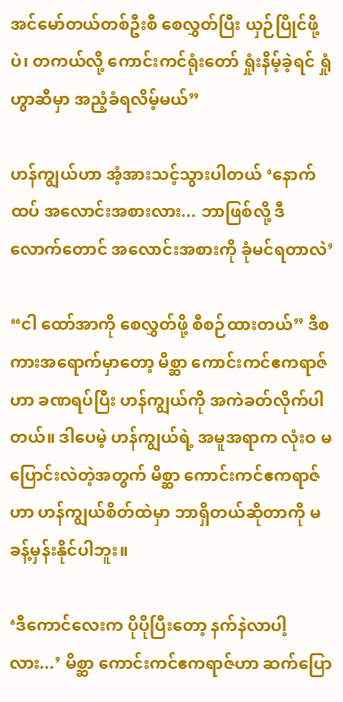အင်မော်တယ်တစ်ဦးစီ စေလွှတ်ပြီး ယှဉ်ပြိုင်ဖို့ပဲ၊ တကယ်လို့ ကောင်းကင်ရုံးတော် ရှုံးနိမ့်ခဲ့ရင် ရှုံဟွာဆီမှာ အညံ့ခံရလိမ့်မယ်”

ဟန်ကျွယ်ဟာ အံ့အားသင့်သွားပါတယ် ‘နောက်ထပ် အလောင်းအစားလား... ဘာဖြစ်လို့ ဒီလောက်တောင် အလောင်းအစားကို ခုံမင်ရတာလဲ’

“ငါ ထော်အာကို စေလွှတ်ဖို့ စီစဉ်ထားတယ်” ဒီစကားအရောက်မှာတော့ မိစ္ဆာ ကောင်းကင်ဧကရာဇ်ဟာ ခဏရပ်ပြီး ဟန်ကျွယ်ကို အကဲခတ်လိုက်ပါတယ်။ ဒါပေမဲ့ ဟန်ကျွယ်ရဲ့ အမူအရာက လုံးဝ မပြောင်းလဲတဲ့အတွက် မိစ္ဆာ ကောင်းကင်ဧကရာဇ်ဟာ ဟန်ကျွယ်စိတ်ထဲမှာ ဘာရှိတယ်ဆိုတာကို မခန့်မှန်းနိုင်ပါဘူး။

‘ဒီကောင်လေးက ပိုပိုပြီးတော့ နက်နဲလာပါ့လား...’ မိစ္ဆာ ကောင်းကင်ဧကရာဇ်ဟာ ဆက်ပြော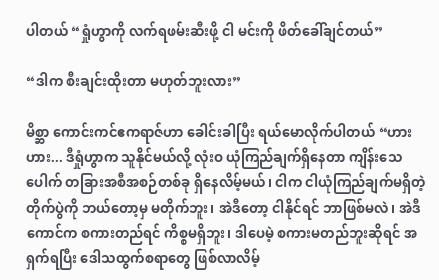ပါတယ် “ရှုံဟွာကို လက်ရဖမ်းဆီးဖို့ ငါ မင်းကို ဖိတ်ခေါ်ချင်တယ်”

“ဒါက စီးချင်းထိုးတာ မဟုတ်ဘူးလား”

မိစ္ဆာ ကောင်းကင်ဧကရာဇ်ဟာ ခေါင်းခါပြီး ရယ်မောလိုက်ပါတယ် “ဟားဟား... ဒီရှုံဟွာက သူနိုင်မယ်လို့ လုံးဝ ယုံကြည်ချက်ရှိနေတာ ကျိန်းသေပေါက် တခြားအစီအစဉ်တစ်ခု ရှိနေလိမ့်မယ်၊ ငါက ငါယုံကြည်ချက်မရှိတဲ့ တိုက်ပွဲကို ဘယ်တော့မှ မတိုက်ဘူး၊ အဲဒီတော့ ငါနိုင်ရင် ဘာဖြစ်မလဲ၊ အဲဒီကောင်က စကားတည်ရင် ကိစ္စမရှိဘူး၊ ဒါပေမဲ့ စကားမတည်ဘူးဆိုရင် အရှက်ရပြီး ဒေါသထွက်စရာတွေ ဖြစ်လာလိမ့်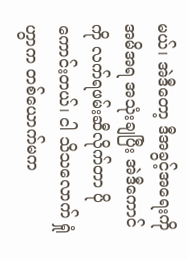မယ်၊ အဲဒီတော့ ဒီအခွင့်အရေးကို အမိအရ အသုံးချပြီး အဲဒီကောင်ကို လက်ရဖမ်းဆီလိုက်တာ ပိုကောင်းတယ်၊ ငါ သိသလောက် ရှုံဟွာက တစ်ယောက်မက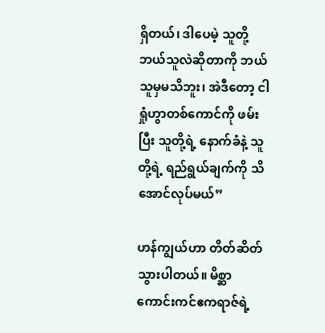ရှိတယ်၊ ဒါပေမဲ့ သူတို့ဘယ်သူလဲဆိုတာကို ဘယ်သူမှမသိဘူး၊ အဲဒီတော့ ငါ ရှုံဟွာတစ်ကောင်ကို ဖမ်းပြီး သူတို့ရဲ့ နောက်ခံနဲ့ သူတို့ရဲ့ ရည်ရွယ်ချက်ကို သိအောင်လုပ်မယ်”

ဟန်ကျွယ်ဟာ တိတ်ဆိတ်သွားပါတယ်။ မိစ္ဆာ ကောင်းကင်ဧကရာဇ်ရဲ့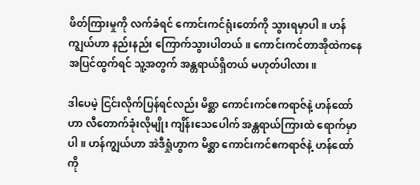ဖိတ်ကြားမှုကို လက်ခံရင် ကောင်းကင်ရုံးတော်ကို သွားရမှာပါ။ ဟန်ကျွယ်ဟာ နည်းနည်း ကြောက်သွားပါတယ်။ ကောင်းကင်တာအိုထဲကနေ အပြင်ထွက်ရင် သူ့အတွက် အန္တရာယ်ရှိတယ် မဟုတ်ပါလား။

ဒါပေမဲ့ ငြင်းလိုက်ပြန်ရင်လည်း မိစ္ဆာ ကောင်းကင်ဧကရာဇ်နဲ့ ဟန်ထော်ဟာ လီတောက်ခုံးလိုမျိုး ကျိန်းသေပေါက် အန္တရာယ်ကြားထဲ ရောက်မှာပါ။ ဟန်ကျွယ်ဟာ အဲဒီရှုံဟွာက မိစ္ဆာ ကောင်းကင်ဧကရာဇ်နဲ့ ဟန်ထော်ကို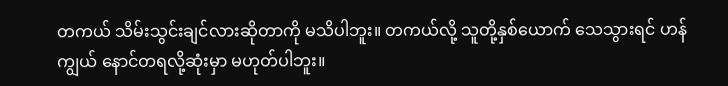တကယ် သိမ်းသွင်းချင်လားဆိုတာကို မသိပါဘူး။ တကယ်လို့ သူတို့နှစ်ယောက် သေသွားရင် ဟန်ကျွယ် နောင်တရလို့ဆုံးမှာ မဟုတ်ပါဘူး။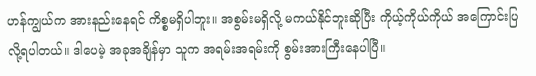ဟန်ကျွယ်က အားနည်းနေရင် ကိစ္စမရှိပါဘူး။ အစွမ်းမရှိလို့ မကယ်နိုင်ဘူးဆိုပြီး ကိုယ့်ကိုယ်ကိုယ် အကြောင်းပြလို့ရပါတယ်။ ဒါပေမဲ့ အခုအချိန်မှာ သူက အရမ်းအရမ်းကို စွမ်းအားကြီးနေပါပြီ။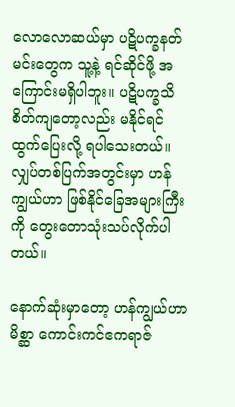လောလောဆယ်မှာ ပဋိပက္ခနတ်မင်းတွေက သူ့နဲ့ ရင်ဆိုင်ဖို့ အကြောင်းမရှိပါဘူး။ ပဋိပက္ခသိစိတ်ကျတော့လည်း မနိုင်ရင် ထွက်ပြေးလို့ ရပါသေးတယ်။ လျှပ်တစ်ပြက်အတွင်းမှာ ဟန်ကျွယ်ဟာ ဖြစ်နိုင်ခြေအများကြီးကို တွေးတောသုံးသပ်လိုက်ပါတယ်။

နောက်ဆုံးမှာတော့ ဟန်ကျွယ်ဟာ မိစ္ဆာ ကောင်းကင်ဧကရာဇ်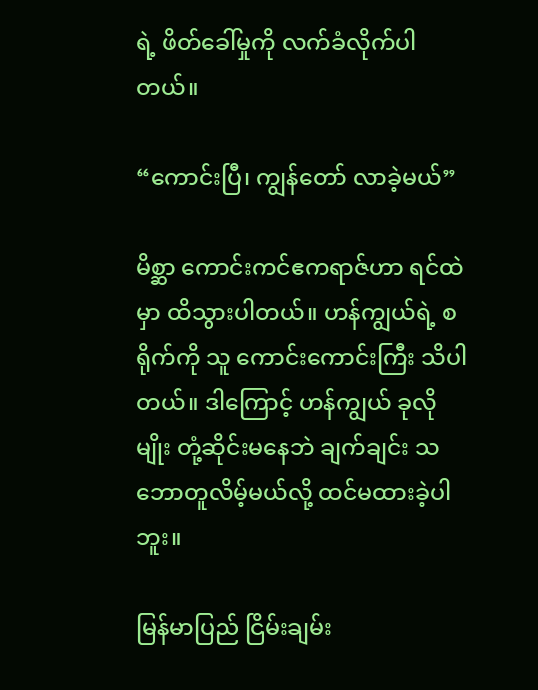ရဲ့ ဖိတ်ခေါ်မှုကို လက်ခံလိုက်ပါတယ်။

“ကောင်းပြီ၊ ကျွန်တော် လာခဲ့မယ်”

မိစ္ဆာ ကောင်းကင်ဧကရာဇ်ဟာ ရင်ထဲမှာ ထိသွားပါတယ်။ ဟန်ကျွယ်ရဲ့ စရိုက်ကို သူ ကောင်းကောင်းကြီး သိပါတယ်။ ဒါကြောင့် ဟန်ကျွယ် ခုလိုမျိုး တုံ့ဆိုင်းမနေဘဲ ချက်ချင်း သဘောတူလိမ့်မယ်လို့ ထင်မထားခဲ့ပါဘူး။

မြန်မာပြည် ငြိမ်းချမ်း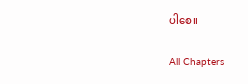ပါစေ။

All Chapters